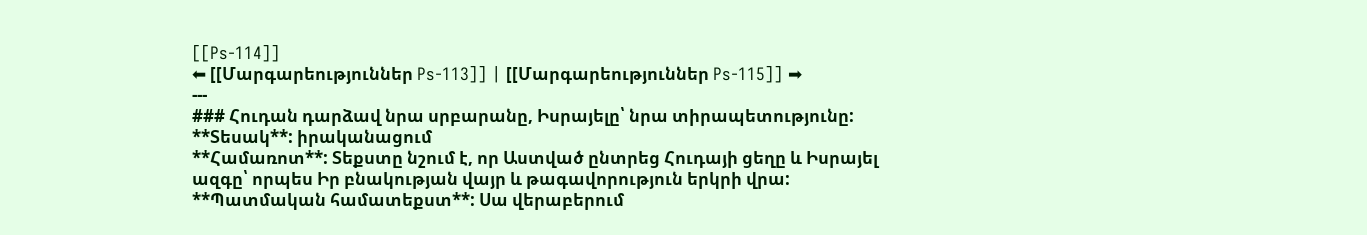[[Ps-114]]
⬅ [[Մարգարեություններ Ps-113]] | [[Մարգարեություններ Ps-115]] ➡
---
### Հուդան դարձավ նրա սրբարանը, Իսրայելը՝ նրա տիրապետությունը:
**Տեսակ**: իրականացում
**Համառոտ**: Տեքստը նշում է, որ Աստված ընտրեց Հուդայի ցեղը և Իսրայել ազգը՝ որպես Իր բնակության վայր և թագավորություն երկրի վրա:
**Պատմական համատեքստ**: Սա վերաբերում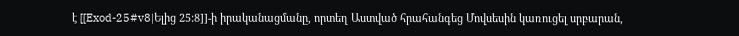է [[Exod-25#v8|Ելից 25:8]]-ի իրականացմանը, որտեղ Աստված հրահանգեց Մովսեսին կառուցել սրբարան,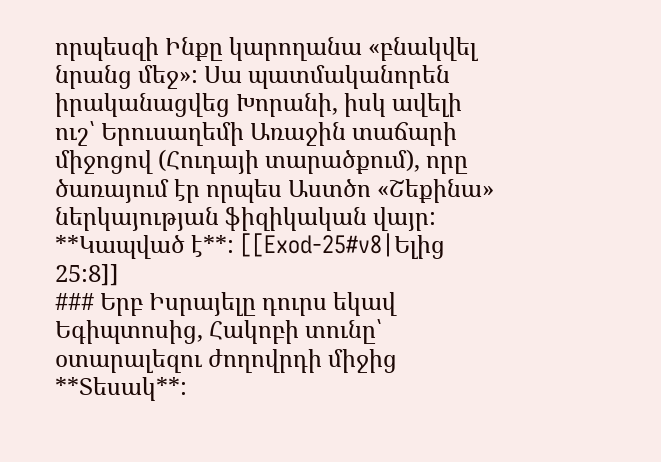որպեսզի Ինքը կարողանա «բնակվել նրանց մեջ»: Սա պատմականորեն իրականացվեց Խորանի, իսկ ավելի ուշ՝ Երուսաղեմի Առաջին տաճարի միջոցով (Հուդայի տարածքում), որը ծառայում էր որպես Աստծո «Շեքինա» ներկայության ֆիզիկական վայր:
**Կապված է**: [[Exod-25#v8|Ելից 25:8]]
### Երբ Իսրայելը դուրս եկավ Եգիպտոսից, Հակոբի տունը՝ օտարալեզու ժողովրդի միջից
**Տեսակ**: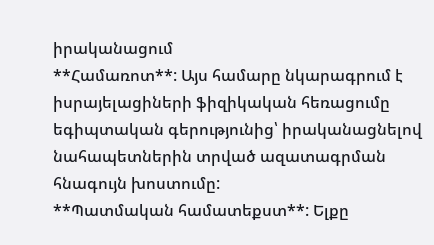իրականացում
**Համառոտ**: Այս համարը նկարագրում է իսրայելացիների ֆիզիկական հեռացումը եգիպտական գերությունից՝ իրականացնելով նահապետներին տրված ազատագրման հնագույն խոստումը:
**Պատմական համատեքստ**: Ելքը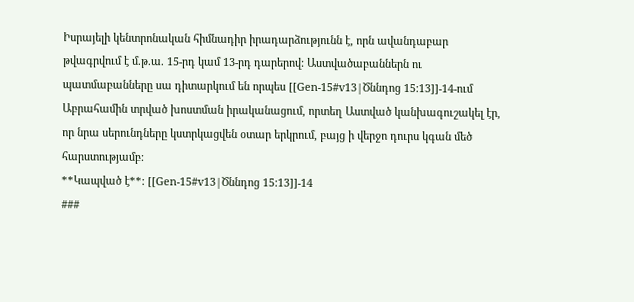Իսրայելի կենտրոնական հիմնադիր իրադարձությունն է, որն ավանդաբար թվագրվում է մ.թ.ա. 15-րդ կամ 13-րդ դարերով: Աստվածաբաններն ու պատմաբանները սա դիտարկում են որպես [[Gen-15#v13|Ծննդոց 15:13]]-14-ում Աբրահամին տրված խոստման իրականացում, որտեղ Աստված կանխագուշակել էր, որ նրա սերունդները կստրկացվեն օտար երկրում, բայց ի վերջո դուրս կգան մեծ հարստությամբ:
**Կապված է**: [[Gen-15#v13|Ծննդոց 15:13]]-14
###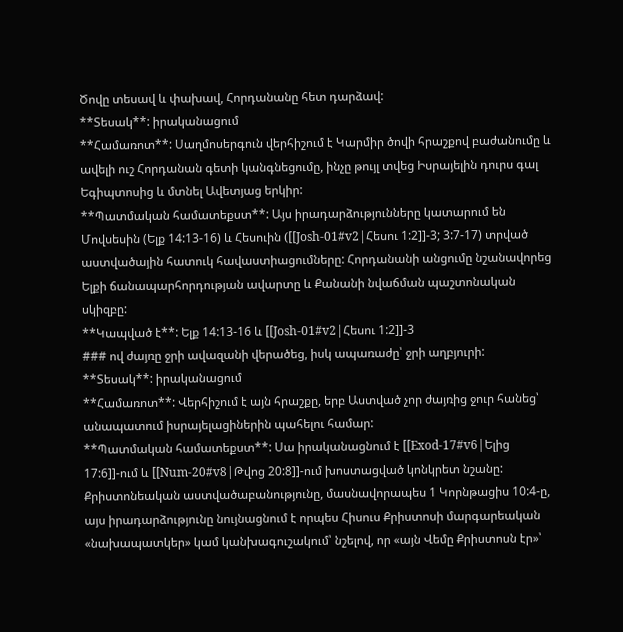Ծովը տեսավ և փախավ, Հորդանանը հետ դարձավ:
**Տեսակ**: իրականացում
**Համառոտ**: Սաղմոսերգուն վերհիշում է Կարմիր ծովի հրաշքով բաժանումը և ավելի ուշ Հորդանան գետի կանգնեցումը, ինչը թույլ տվեց Իսրայելին դուրս գալ Եգիպտոսից և մտնել Ավետյաց երկիր:
**Պատմական համատեքստ**: Այս իրադարձությունները կատարում են Մովսեսին (Ելք 14:13-16) և Հեսուին ([[Josh-01#v2|Հեսու 1:2]]-3; 3:7-17) տրված աստվածային հատուկ հավաստիացումները: Հորդանանի անցումը նշանավորեց Ելքի ճանապարհորդության ավարտը և Քանանի նվաճման պաշտոնական սկիզբը:
**Կապված է**: Ելք 14:13-16 և [[Josh-01#v2|Հեսու 1:2]]-3
### ով ժայռը ջրի ավազանի վերածեց, իսկ ապառաժը՝ ջրի աղբյուրի:
**Տեսակ**: իրականացում
**Համառոտ**: Վերհիշում է այն հրաշքը, երբ Աստված չոր ժայռից ջուր հանեց՝ անապատում իսրայելացիներին պահելու համար:
**Պատմական համատեքստ**: Սա իրականացնում է [[Exod-17#v6|Ելից 17:6]]-ում և [[Num-20#v8|Թվոց 20:8]]-ում խոստացված կոնկրետ նշանը: Քրիստոնեական աստվածաբանությունը, մասնավորապես 1 Կորնթացիս 10:4-ը, այս իրադարձությունը նույնացնում է որպես Հիսուս Քրիստոսի մարգարեական «նախապատկեր» կամ կանխագուշակում՝ նշելով, որ «այն Վեմը Քրիստոսն էր»՝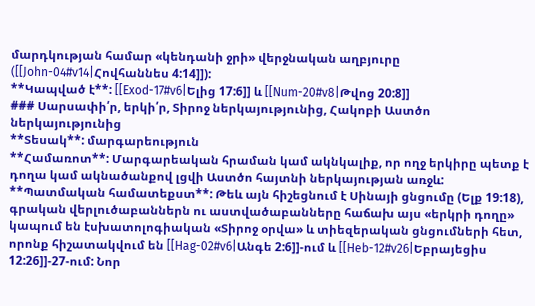մարդկության համար «կենդանի ջրի» վերջնական աղբյուրը ([[John-04#v14|Հովհաննես 4:14]]):
**Կապված է**: [[Exod-17#v6|Ելից 17:6]] և [[Num-20#v8|Թվոց 20:8]]
### Սարսափի՛ր, երկի՛ր, Տիրոջ ներկայությունից, Հակոբի Աստծո ներկայությունից
**Տեսակ**: մարգարեություն
**Համառոտ**: Մարգարեական հրաման կամ ակնկալիք, որ ողջ երկիրը պետք է դողա կամ ակնածանքով լցվի Աստծո հայտնի ներկայության առջև:
**Պատմական համատեքստ**: Թեև այն հիշեցնում է Սինայի ցնցումը (Ելք 19:18), գրական վերլուծաբաններն ու աստվածաբանները հաճախ այս «երկրի դողը» կապում են էսխատոլոգիական «Տիրոջ օրվա» և տիեզերական ցնցումների հետ, որոնք հիշատակվում են [[Hag-02#v6|Անգե 2:6]]-ում և [[Heb-12#v26|Եբրայեցիս 12:26]]-27-ում: Նոր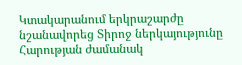Կտակարանում երկրաշարժը նշանավորեց Տիրոջ ներկայությունը Հարության ժամանակ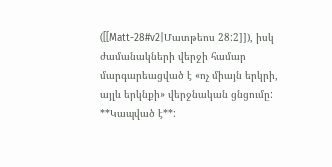([[Matt-28#v2|Մատթեոս 28:2]]), իսկ ժամանակների վերջի համար մարգարեացված է «ոչ միայն երկրի, այլև երկնքի» վերջնական ցնցումը:
**Կապված է**: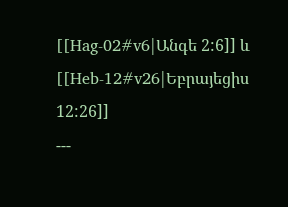[[Hag-02#v6|Անգե 2:6]] և [[Heb-12#v26|Եբրայեցիս 12:26]]
---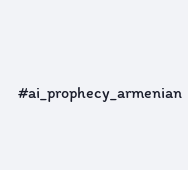#ai_prophecy_armenian